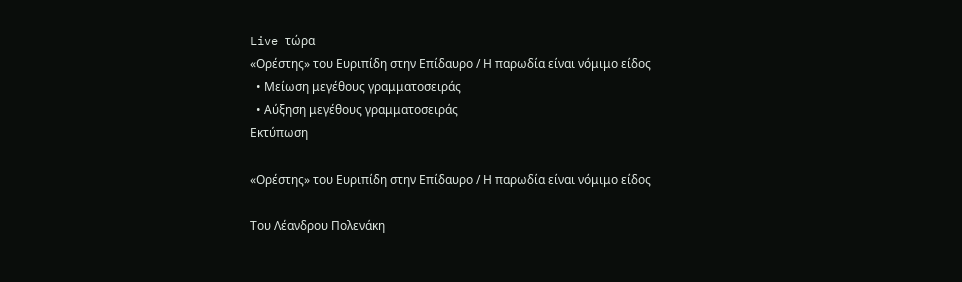Live τώρα
«Ορέστης» του Ευριπίδη στην Επίδαυρο / Η παρωδία είναι νόμιμο είδος
  • Μείωση μεγέθους γραμματοσειράς
  • Αύξηση μεγέθους γραμματοσειράς
Εκτύπωση

«Ορέστης» του Ευριπίδη στην Επίδαυρο / Η παρωδία είναι νόμιμο είδος

Του Λέανδρου Πολενάκη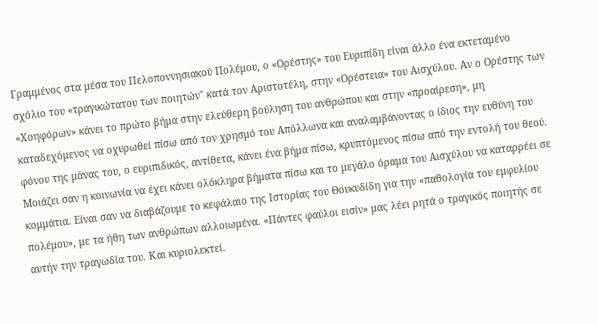Γραμμένος στα μέσα του Πελοποννησιακού Πολέμου, ο «Ορέστης» του Ευριπίδη είναι άλλο ένα εκτεταμένο σχόλιο του «τραγικώτατου των ποιητών" κατά τον Αριστοτέλη, στην «Ορέστεια» του Αισχύλου. Αν ο Ορέστης των «Χοηφόρων» κάνει το πρώτο βήμα στην ελεύθερη βούληση του ανθρώπου και στην «προαίρεση», μη καταδεχόμενος να οχυρωθεί πίσω από τον χρησμό του Απόλλωνα και αναλαμβάνοντας ο ίδιος την ευθύνη του φόνου της μάνας του, ο ευριπιδικός, αντίθετα, κάνει ένα βήμα πίσω, κρυπτόμενος πίσω από την εντολή του θεού. Μοιάζει σαν η κοινωνία να έχει κάνει ολόκληρα βήματα πίσω και το μεγάλο όραμα του Αισχύλου να καταρρέει σε κομμάτια. Είναι σαν να διαβάζουμε το κεφάλαιο της Ιστορίας του Θουκυδίδη για την «παθολογία του εμφυλίου πολέμου», με τα ήθη των ανθρώπων αλλοιωμένα. «Πάντες φαύλοι εισίν» μας λέει ρητά ο τραγικός ποιητής σε αυτήν την τραγωδία του. Και κυριολεκτεί.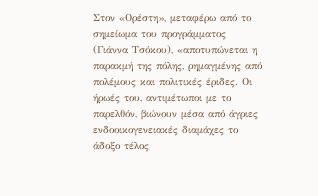Στον «Ορέστη», μεταφέρω από το σημείωμα του προγράμματος (Γιάννα Τσόκου), «αποτυπώνεται η παρακμή της πόλης, ρημαγμένης από πολέμους και πολιτικές έριδες. Οι ήρωές του, αντιμέτωποι με το παρελθόν, βιώνουν μέσα από άγριες ενδοοικογενειακές διαμάχες το άδοξο τέλος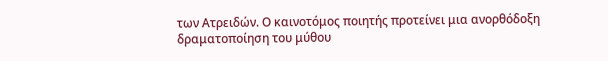των Ατρειδών. Ο καινοτόμος ποιητής προτείνει μια ανορθόδοξη δραματοποίηση του μύθου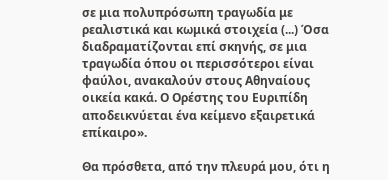σε μια πολυπρόσωπη τραγωδία με ρεαλιστικά και κωμικά στοιχεία (...) Όσα διαδραματίζονται επί σκηνής, σε μια τραγωδία όπου οι περισσότεροι είναι φαύλοι, ανακαλούν στους Αθηναίους οικεία κακά. Ο Ορέστης του Ευριπίδη αποδεικνύεται ένα κείμενο εξαιρετικά επίκαιρο».

Θα πρόσθετα, από την πλευρά μου, ότι η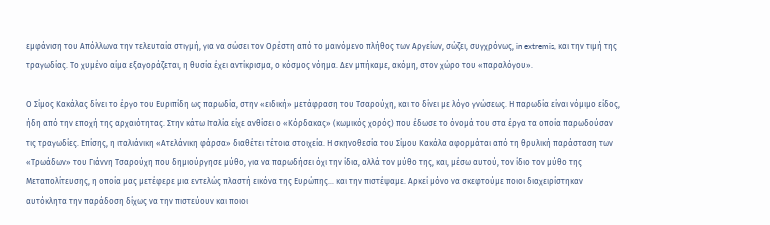εμφάνιση του Απόλλωνα την τελευταία στιγμή, για να σώσει τον Ορέστη από το μαινόμενο πλήθος των Αργείων, σώζει, συγχρόνως, in extremis, και την τιμή της τραγωδίας. Το χυμένο αίμα εξαγοράζεται, η θυσία έχει αντίκρισμα, ο κόσμος νόημα. Δεν μπήκαμε, ακόμη, στον χώρο του «παραλόγου».

Ο Σίμος Κακάλας δίνει το έργο του Ευριπίδη ως παρωδία, στην «ειδική» μετάφραση του Τσαρούχη, και το δίνει με λόγο γνώσεως. Η παρωδία είναι νόμιμο είδος, ήδη από την εποχή της αρχαιότητας. Στην κάτω Ιταλία είχε ανθίσει ο «Κόρδακας» (κωμικός χορός) που έδωσε το όνομά του στα έργα τα οποία παρωδούσαν τις τραγωδίες. Επίσης, η ιταλιάνικη «Ατελάνικη φάρσα» διαθέτει τέτοια στοιχεία. Η σκηνοθεσία του Σίμου Κακάλα αφορμάται από τη θρυλική παράσταση των «Τρωάδων» του Γιάννη Τσαρούχη που δημιούργησε μύθο, για να παρωδήσει όχι την ίδια, αλλά τον μύθο της, και, μέσω αυτού, τον ίδιο τον μύθο της Μεταπολίτευσης, η οποία μας μετέφερε μια εντελώς πλαστή εικόνα της Ευρώπης... και την πιστέψαμε. Αρκεί μόνο να σκεφτούμε ποιοι διαχειρίστηκαν αυτόκλητα την παράδοση δίχως να την πιστεύουν και ποιοι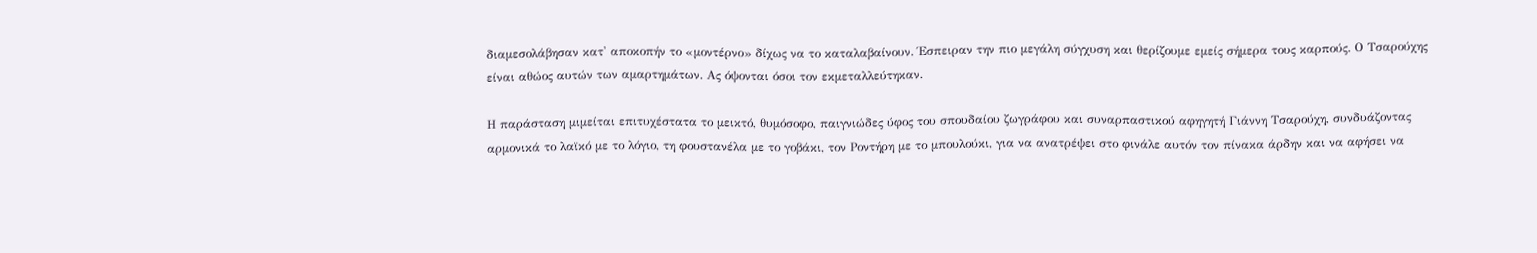διαμεσολάβησαν κατ' αποκοπήν το «μοντέρνο» δίχως να το καταλαβαίνουν. Έσπειραν την πιο μεγάλη σύγχυση και θερίζουμε εμείς σήμερα τους καρπούς. Ο Τσαρούχης είναι αθώος αυτών των αμαρτημάτων. Ας όψονται όσοι τον εκμεταλλεύτηκαν.

Η παράσταση μιμείται επιτυχέστατα το μεικτό, θυμόσοφο, παιγνιώδες ύφος του σπουδαίου ζωγράφου και συναρπαστικού αφηγητή Γιάννη Τσαρούχη, συνδυάζοντας αρμονικά το λαϊκό με το λόγιο, τη φουστανέλα με το γοβάκι, τον Ροντήρη με το μπουλούκι, για να ανατρέψει στο φινάλε αυτόν τον πίνακα άρδην και να αφήσει να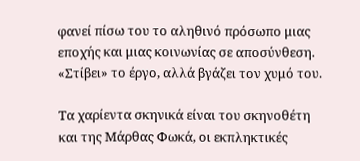φανεί πίσω του το αληθινό πρόσωπο μιας εποχής και μιας κοινωνίας σε αποσύνθεση. «Στίβει» το έργο, αλλά βγάζει τον χυμό του.

Τα χαρίεντα σκηνικά είναι του σκηνοθέτη και της Μάρθας Φωκά, οι εκπληκτικές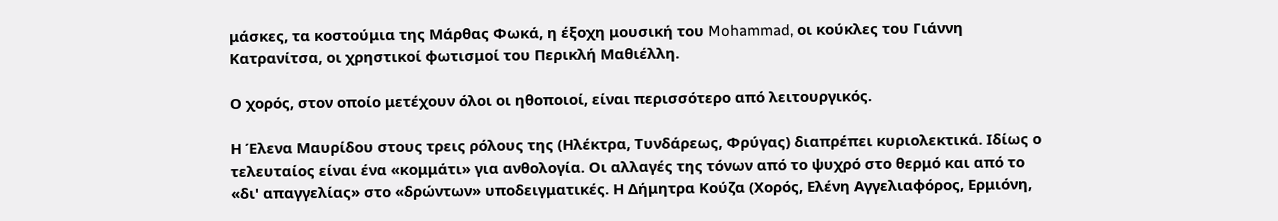μάσκες, τα κοστούμια της Μάρθας Φωκά, η έξοχη μουσική του Mohammad, οι κούκλες του Γιάννη Κατρανίτσα, οι χρηστικοί φωτισμοί του Περικλή Μαθιέλλη.

Ο χορός, στον οποίο μετέχουν όλοι οι ηθοποιοί, είναι περισσότερο από λειτουργικός.

Η Έλενα Μαυρίδου στους τρεις ρόλους της (Ηλέκτρα, Τυνδάρεως, Φρύγας) διαπρέπει κυριολεκτικά. Ιδίως ο τελευταίος είναι ένα «κομμάτι» για ανθολογία. Οι αλλαγές της τόνων από το ψυχρό στο θερμό και από το «δι' απαγγελίας» στο «δρώντων» υποδειγματικές. Η Δήμητρα Κούζα (Χορός, Ελένη Αγγελιαφόρος, Ερμιόνη,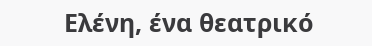Ελένη, ένα θεατρικό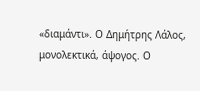«διαμάντι». Ο Δημήτρης Λάλος, μονολεκτικά, άψογος. Ο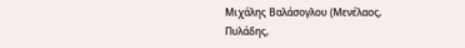Μιχάλης Βαλάσογλου (Μενέλαος, Πυλάδης,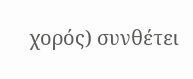χορός) συνθέτει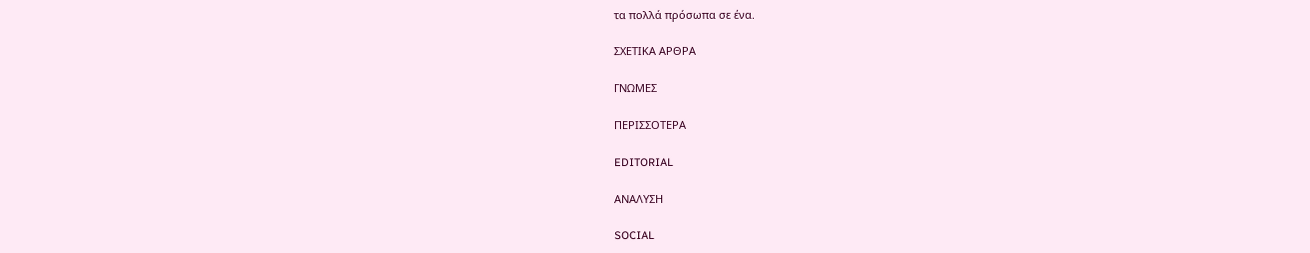τα πολλά πρόσωπα σε ένα.

ΣΧΕΤΙΚΑ ΑΡΘΡΑ

ΓΝΩΜΕΣ

ΠΕΡΙΣΣΟΤΕΡΑ

EDITORIAL

ΑΝΑΛΥΣΗ

SOCIAL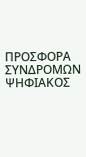ΠΡΟΣΦΟΡΑ ΣΥΝΔΡΟΜΩΝ
ΨΗΦΙΑΚΟΣ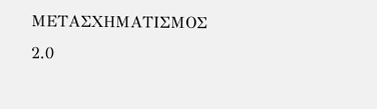ΜΕΤΑΣΧΗΜΑΤΙΣΜΟΣ 2.0